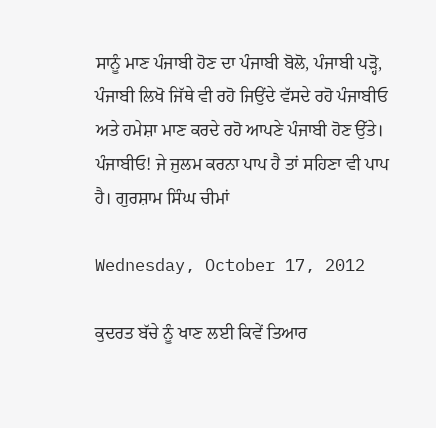ਸਾਨੂੰ ਮਾਣ ਪੰਜਾਬੀ ਹੋਣ ਦਾ ਪੰਜਾਬੀ ਬੋਲੋ, ਪੰਜਾਬੀ ਪੜ੍ਹੋ, ਪੰਜਾਬੀ ਲਿਖੋ ਜਿੱਥੇ ਵੀ ਰਹੋ ਜਿਉਂਦੇ ਵੱਸਦੇ ਰਹੋ ਪੰਜਾਬੀਓ ਅਤੇ ਹਮੇਸ਼ਾ ਮਾਣ ਕਰਦੇ ਰਹੋ ਆਪਣੇ ਪੰਜਾਬੀ ਹੋਣ ਉੱਤੇ। ਪੰਜਾਬੀਓ! ਜੇ ਜੁਲਮ ਕਰਨਾ ਪਾਪ ਹੈ ਤਾਂ ਸਹਿਣਾ ਵੀ ਪਾਪ ਹੈ। ਗੁਰਸ਼ਾਮ ਸਿੰਘ ਚੀਮਾਂ

Wednesday, October 17, 2012

ਕੁਦਰਤ ਬੱਚੇ ਨੂੰ ਖਾਣ ਲਈ ਕਿਵੇਂ ਤਿਆਰ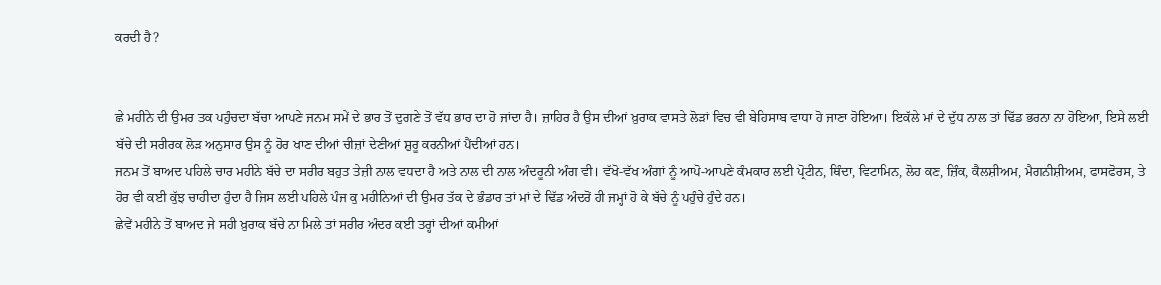ਕਰਦੀ ਹੈ?


ਛੇ ਮਹੀਨੇ ਦੀ ਉਮਰ ਤਕ ਪਹੁੰਚਦਾ ਬੱਚਾ ਆਪਣੇ ਜਨਮ ਸਮੇਂ ਦੇ ਭਾਰ ਤੋਂ ਦੁਗਣੇ ਤੋਂ ਵੱਧ ਭਾਰ ਦਾ ਹੋ ਜਾਂਦਾ ਹੈ। ਜ਼ਾਹਿਰ ਹੈ ਉਸ ਦੀਆਂ ਖ਼ੁਰਾਕ ਵਾਸਤੇ ਲੋੜਾਂ ਵਿਚ ਵੀ ਬੇਹਿਸਾਬ ਵਾਧਾ ਹੋ ਜਾਣਾ ਹੋਇਆ। ਇਕੱਲੇ ਮਾਂ ਦੇ ਦੁੱਧ ਨਾਲ ਤਾਂ ਢਿੱਡ ਭਰਨਾ ਨਾ ਹੋਇਆ, ਇਸੇ ਲਈ ਬੱਚੇ ਦੀ ਸਰੀਰਕ ਲੋੜ ਅਨੁਸਾਰ ਉਸ ਨੂੰ ਹੋਰ ਖਾਣ ਦੀਆਂ ਚੀਜ਼ਾਂ ਦੇਣੀਆਂ ਸ਼ੁਰੂ ਕਰਨੀਆਂ ਪੈਂਦੀਆਂ ਹਨ।
ਜਨਮ ਤੋਂ ਬਾਅਦ ਪਹਿਲੇ ਚਾਰ ਮਹੀਨੇ ਬੱਚੇ ਦਾ ਸਰੀਰ ਬਹੁਤ ਤੇਜ਼ੀ ਨਾਲ ਵਧਦਾ ਹੈ ਅਤੇ ਨਾਲ ਦੀ ਨਾਲ ਅੰਦਰੂਨੀ ਅੰਗ ਵੀ। ਵੱਖੋ-ਵੱਖ ਅੰਗਾਂ ਨੂੰ ਆਪੋ-ਆਪਣੇ ਕੰਮਕਾਰ ਲਈ ਪ੍ਰੋਟੀਨ, ਥਿੰਦਾ, ਵਿਟਾਮਿਨ, ਲੋਹ ਕਣ, ਜ਼ਿੰਕ, ਕੈਲਸ਼ੀਅਮ, ਮੈਗਨੀਸ਼ੀਅਮ, ਫਾਸਫੋਰਸ, ਤੇ ਹੋਰ ਵੀ ਕਈ ਕੁੱਝ ਚਾਹੀਦਾ ਹੁੰਦਾ ਹੈ ਜਿਸ ਲਈ ਪਹਿਲੇ ਪੰਜ ਕੁ ਮਹੀਨਿਆਂ ਦੀ ਉਮਰ ਤੱਕ ਦੇ ਭੰਡਾਰ ਤਾਂ ਮਾਂ ਦੇ ਢਿੱਡ ਅੰਦਰੋਂ ਹੀ ਜਮ੍ਹਾਂ ਹੋ ਕੇ ਬੱਚੇ ਨੂੰ ਪਹੁੰਚੇ ਹੁੰਦੇ ਹਨ।
ਛੇਵੇਂ ਮਹੀਨੇ ਤੋਂ ਬਾਅਦ ਜੇ ਸਹੀ ਖ਼ੁਰਾਕ ਬੱਚੇ ਨਾ ਮਿਲੇ ਤਾਂ ਸਰੀਰ ਅੰਦਰ ਕਈ ਤਰ੍ਹਾਂ ਦੀਆਂ ਕਮੀਆਂ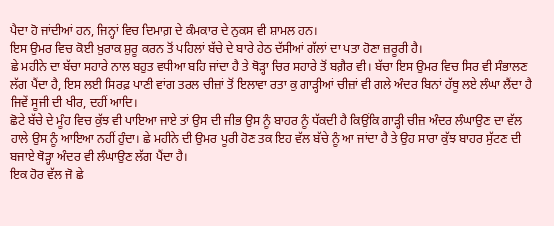ਪੈਦਾ ਹੋ ਜਾਂਦੀਆਂ ਹਨ, ਜਿਨ੍ਹਾਂ ਵਿਚ ਦਿਮਾਗ਼ ਦੇ ਕੰਮਕਾਰ ਦੇ ਨੁਕਸ ਵੀ ਸ਼ਾਮਲ ਹਨ।
ਇਸ ਉਮਰ ਵਿਚ ਕੋਈ ਖ਼ੁਰਾਕ ਸ਼ੁਰੂ ਕਰਨ ਤੋਂ ਪਹਿਲਾਂ ਬੱਚੇ ਦੇ ਬਾਰੇ ਹੇਠ ਦੱਸੀਆਂ ਗੱਲਾਂ ਦਾ ਪਤਾ ਹੋਣਾ ਜ਼ਰੂਰੀ ਹੈ।
ਛੇ ਮਹੀਨੇ ਦਾ ਬੱਚਾ ਸਹਾਰੇ ਨਾਲ ਬਹੁਤ ਵਧੀਆ ਬਹਿ ਜਾਂਦਾ ਹੈ ਤੇ ਥੋੜ੍ਹਾ ਚਿਰ ਸਹਾਰੇ ਤੋਂ ਬਗ਼ੈਰ ਵੀ। ਬੱਚਾ ਇਸ ਉਮਰ ਵਿਚ ਸਿਰ ਵੀ ਸੰਭਾਲਣ ਲੱਗ ਪੈਂਦਾ ਹੈ, ਇਸ ਲਈ ਸਿਰਫ਼ ਪਾਣੀ ਵਾਂਗ ਤਰਲ ਚੀਜ਼ਾਂ ਤੋਂ ਇਲਾਵਾ ਰਤਾ ਕੁ ਗਾੜ੍ਹੀਆਂ ਚੀਜ਼ਾਂ ਵੀ ਗਲੇ ਅੰਦਰ ਬਿਨਾਂ ਹੱਥੂ ਲਏ ਲੰਘਾ ਲੈਂਦਾ ਹੈ ਜਿਵੇਂ ਸੂਜੀ ਦੀ ਖੀਰ, ਦਹੀਂ ਆਦਿ।
ਛੋਟੇ ਬੱਚੇ ਦੇ ਮੂੰਹ ਵਿਚ ਕੁੱਝ ਵੀ ਪਾਇਆ ਜਾਏ ਤਾਂ ਉਸ ਦੀ ਜੀਭ ਉਸ ਨੂੰ ਬਾਹਰ ਨੂੰ ਧੱਕਦੀ ਹੈ ਕਿਉਂਕਿ ਗਾੜ੍ਹੀ ਚੀਜ਼ ਅੰਦਰ ਲੰਘਾਉਣ ਦਾ ਵੱਲ ਹਾਲੇ ਉਸ ਨੂੰ ਆਇਆ ਨਹੀਂ ਹੁੰਦਾ। ਛੇ ਮਹੀਨੇ ਦੀ ਉਮਰ ਪੂਰੀ ਹੋਣ ਤਕ ਇਹ ਵੱਲ ਬੱਚੇ ਨੂੰ ਆ ਜਾਂਦਾ ਹੈ ਤੇ ਉਹ ਸਾਰਾ ਕੁੱਝ ਬਾਹਰ ਸੁੱਟਣ ਦੀ ਬਜਾਏ ਥੋੜ੍ਹਾ ਅੰਦਰ ਵੀ ਲੰਘਾਉਣ ਲੱਗ ਪੈਂਦਾ ਹੈ।
ਇਕ ਹੋਰ ਵੱਲ ਜੋ ਛੇ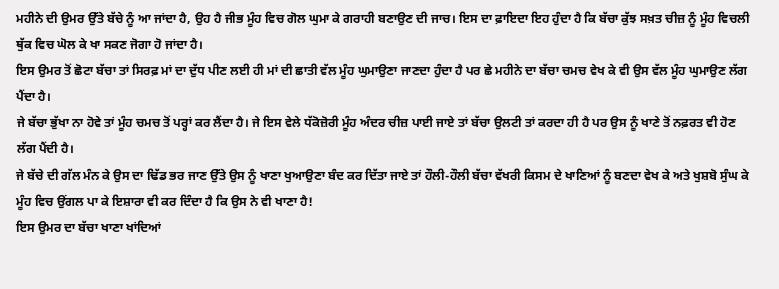ਮਹੀਨੇ ਦੀ ਉਮਰ ਉੱਤੇ ਬੱਚੇ ਨੂੰ ਆ ਜਾਂਦਾ ਹੈ, ਉਹ ਹੈ ਜੀਭ ਮੂੰਹ ਵਿਚ ਗੋਲ ਘੁਮਾ ਕੇ ਗਰਾਹੀ ਬਣਾਉਣ ਦੀ ਜਾਚ। ਇਸ ਦਾ ਫ਼ਾਇਦਾ ਇਹ ਹੁੰਦਾ ਹੈ ਕਿ ਬੱਚਾ ਕੁੱਝ ਸਖ਼ਤ ਚੀਜ਼ ਨੂੰ ਮੂੰਹ ਵਿਚਲੀ ਥੁੱਕ ਵਿਚ ਘੋਲ ਕੇ ਖਾ ਸਕਣ ਜੋਗਾ ਹੋ ਜਾਂਦਾ ਹੈ।
ਇਸ ਉਮਰ ਤੋਂ ਛੋਟਾ ਬੱਚਾ ਤਾਂ ਸਿਰਫ਼ ਮਾਂ ਦਾ ਦੁੱਧ ਪੀਣ ਲਈ ਹੀ ਮਾਂ ਦੀ ਛਾਤੀ ਵੱਲ ਮੂੰਹ ਘੁਮਾਉਣਾ ਜਾਣਦਾ ਹੁੰਦਾ ਹੈ ਪਰ ਛੇ ਮਹੀਨੇ ਦਾ ਬੱਚਾ ਚਮਚ ਵੇਖ ਕੇ ਵੀ ਉਸ ਵੱਲ ਮੂੰਹ ਘੁਮਾਉਣ ਲੱਗ ਪੈਂਦਾ ਹੈ।
ਜੇ ਬੱਚਾ ਭੁੱਖਾ ਨਾ ਹੋਵੇ ਤਾਂ ਮੂੰਹ ਚਮਚ ਤੋਂ ਪਰ੍ਹਾਂ ਕਰ ਲੈਂਦਾ ਹੈ। ਜੇ ਇਸ ਵੇਲੇ ਧੱਕੋਜ਼ੋਰੀ ਮੂੰਹ ਅੰਦਰ ਚੀਜ਼ ਪਾਈ ਜਾਏ ਤਾਂ ਬੱਚਾ ਉਲਟੀ ਤਾਂ ਕਰਦਾ ਹੀ ਹੈ ਪਰ ਉਸ ਨੂੰ ਖਾਣੇ ਤੋਂ ਨਫ਼ਰਤ ਵੀ ਹੋਣ ਲੱਗ ਪੈਂਦੀ ਹੈ।
ਜੇ ਬੱਚੇ ਦੀ ਗੱਲ ਮੰਨ ਕੇ ਉਸ ਦਾ ਢਿੱਡ ਭਰ ਜਾਣ ਉੱਤੇ ਉਸ ਨੂੰ ਖਾਣਾ ਖੁਆਉਣਾ ਬੰਦ ਕਰ ਦਿੱਤਾ ਜਾਏ ਤਾਂ ਹੌਲੀ-ਹੌਲੀ ਬੱਚਾ ਵੱਖਰੀ ਕਿਸਮ ਦੇ ਖਾਣਿਆਂ ਨੂੰ ਬਣਦਾ ਵੇਖ ਕੇ ਅਤੇ ਖੁਸ਼ਬੋ ਸੁੰਘ ਕੇ ਮੂੰਹ ਵਿਚ ਉਂਗਲ ਪਾ ਕੇ ਇਸ਼ਾਰਾ ਵੀ ਕਰ ਦਿੰਦਾ ਹੈ ਕਿ ਉਸ ਨੇ ਵੀ ਖਾਣਾ ਹੈ!
ਇਸ ਉਮਰ ਦਾ ਬੱਚਾ ਖਾਣਾ ਖਾਂਦਿਆਂ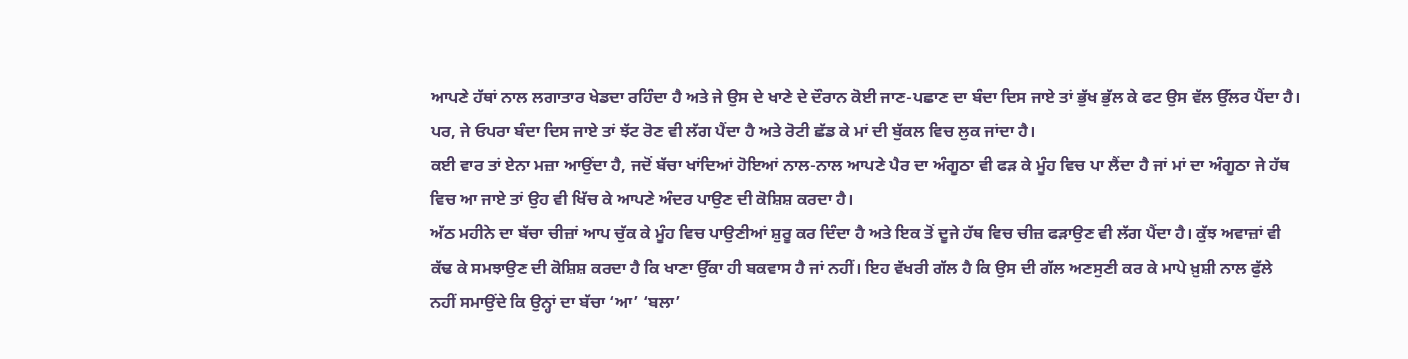ਆਪਣੇ ਹੱਥਾਂ ਨਾਲ ਲਗਾਤਾਰ ਖੇਡਦਾ ਰਹਿੰਦਾ ਹੈ ਅਤੇ ਜੇ ਉਸ ਦੇ ਖਾਣੇ ਦੇ ਦੌਰਾਨ ਕੋਈ ਜਾਣ-ਪਛਾਣ ਦਾ ਬੰਦਾ ਦਿਸ ਜਾਏ ਤਾਂ ਭੁੱਖ ਭੁੱਲ ਕੇ ਫਟ ਉਸ ਵੱਲ ਉੱਲਰ ਪੈਂਦਾ ਹੈ। ਪਰ, ਜੇ ਓਪਰਾ ਬੰਦਾ ਦਿਸ ਜਾਏ ਤਾਂ ਝੱਟ ਰੋਣ ਵੀ ਲੱਗ ਪੈਂਦਾ ਹੈ ਅਤੇ ਰੋਟੀ ਛੱਡ ਕੇ ਮਾਂ ਦੀ ਬੁੱਕਲ ਵਿਚ ਲੁਕ ਜਾਂਦਾ ਹੈ।
ਕਈ ਵਾਰ ਤਾਂ ਏਨਾ ਮਜ਼ਾ ਆਉਂਦਾ ਹੈ, ਜਦੋਂ ਬੱਚਾ ਖਾਂਦਿਆਂ ਹੋਇਆਂ ਨਾਲ-ਨਾਲ ਆਪਣੇ ਪੈਰ ਦਾ ਅੰਗੂਠਾ ਵੀ ਫੜ ਕੇ ਮੂੰਹ ਵਿਚ ਪਾ ਲੈਂਦਾ ਹੈ ਜਾਂ ਮਾਂ ਦਾ ਅੰਗੂਠਾ ਜੇ ਹੱਥ ਵਿਚ ਆ ਜਾਏ ਤਾਂ ਉਹ ਵੀ ਖਿੱਚ ਕੇ ਆਪਣੇ ਅੰਦਰ ਪਾਉਣ ਦੀ ਕੋਸ਼ਿਸ਼ ਕਰਦਾ ਹੈ।
ਅੱਠ ਮਹੀਨੇ ਦਾ ਬੱਚਾ ਚੀਜ਼ਾਂ ਆਪ ਚੁੱਕ ਕੇ ਮੂੰਹ ਵਿਚ ਪਾਉਣੀਆਂ ਸ਼ੁਰੂ ਕਰ ਦਿੰਦਾ ਹੈ ਅਤੇ ਇਕ ਤੋਂ ਦੂਜੇ ਹੱਥ ਵਿਚ ਚੀਜ਼ ਫੜਾਉਣ ਵੀ ਲੱਗ ਪੈਂਦਾ ਹੈ। ਕੁੱਝ ਅਵਾਜ਼ਾਂ ਵੀ ਕੱਢ ਕੇ ਸਮਝਾਉਣ ਦੀ ਕੋਸ਼ਿਸ਼ ਕਰਦਾ ਹੈ ਕਿ ਖਾਣਾ ਉੱਕਾ ਹੀ ਬਕਵਾਸ ਹੈ ਜਾਂ ਨਹੀਂ। ਇਹ ਵੱਖਰੀ ਗੱਲ ਹੈ ਕਿ ਉਸ ਦੀ ਗੱਲ ਅਣਸੁਣੀ ਕਰ ਕੇ ਮਾਪੇ ਖ਼ੁਸ਼ੀ ਨਾਲ ਫੁੱਲੇ ਨਹੀਂ ਸਮਾਉਂਦੇ ਕਿ ਉਨ੍ਹਾਂ ਦਾ ਬੱਚਾ ‘ਆ’ ‘ਬਲਾ’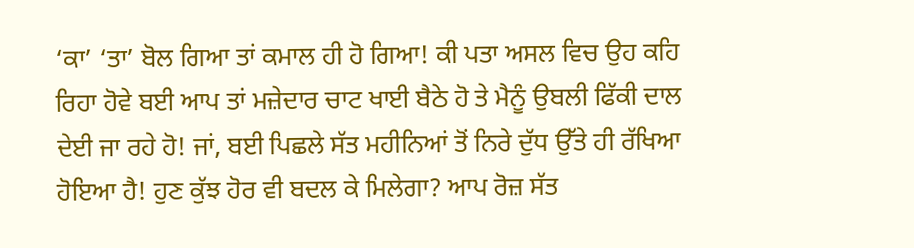‘ਕਾ’ ‘ਤਾ’ ਬੋਲ ਗਿਆ ਤਾਂ ਕਮਾਲ ਹੀ ਹੋ ਗਿਆ! ਕੀ ਪਤਾ ਅਸਲ ਵਿਚ ਉਹ ਕਹਿ ਰਿਹਾ ਹੋਵੇ ਬਈ ਆਪ ਤਾਂ ਮਜ਼ੇਦਾਰ ਚਾਟ ਖਾਈ ਬੈਠੇ ਹੋ ਤੇ ਮੈਨੂੰ ਉਬਲੀ ਫਿੱਕੀ ਦਾਲ ਦੇਈ ਜਾ ਰਹੇ ਹੋ! ਜਾਂ, ਬਈ ਪਿਛਲੇ ਸੱਤ ਮਹੀਨਿਆਂ ਤੋਂ ਨਿਰੇ ਦੁੱਧ ਉੱਤੇ ਹੀ ਰੱਖਿਆ ਹੋਇਆ ਹੈ! ਹੁਣ ਕੁੱਝ ਹੋਰ ਵੀ ਬਦਲ ਕੇ ਮਿਲੇਗਾ? ਆਪ ਰੋਜ਼ ਸੱਤ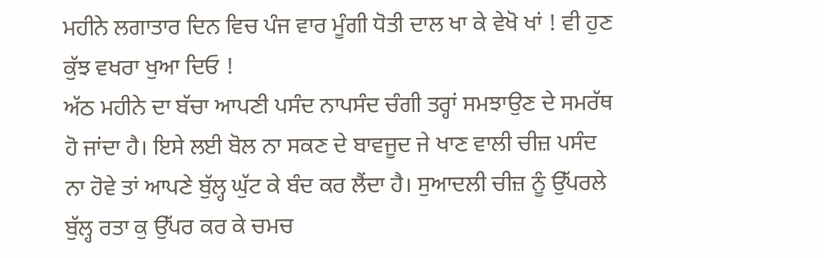ਮਹੀਨੇ ਲਗਾਤਾਰ ਦਿਨ ਵਿਚ ਪੰਜ ਵਾਰ ਮੂੰਗੀ ਧੋਤੀ ਦਾਲ ਖਾ ਕੇ ਵੇਖੋ ਖਾਂ ! ਵੀ ਹੁਣ ਕੁੱਝ ਵਖਰਾ ਖੁਆ ਦਿਓ !
ਅੱਠ ਮਹੀਨੇ ਦਾ ਬੱਚਾ ਆਪਣੀ ਪਸੰਦ ਨਾਪਸੰਦ ਚੰਗੀ ਤਰ੍ਹਾਂ ਸਮਝਾਉਣ ਦੇ ਸਮਰੱਥ ਹੋ ਜਾਂਦਾ ਹੈ। ਇਸੇ ਲਈ ਬੋਲ ਨਾ ਸਕਣ ਦੇ ਬਾਵਜੂਦ ਜੇ ਖਾਣ ਵਾਲੀ ਚੀਜ਼ ਪਸੰਦ ਨਾ ਹੋਵੇ ਤਾਂ ਆਪਣੇ ਬੁੱਲ੍ਹ ਘੁੱਟ ਕੇ ਬੰਦ ਕਰ ਲੈਂਦਾ ਹੈ। ਸੁਆਦਲੀ ਚੀਜ਼ ਨੂੰ ਉੱਪਰਲੇ ਬੁੱਲ੍ਹ ਰਤਾ ਕੁ ਉੱਪਰ ਕਰ ਕੇ ਚਮਚ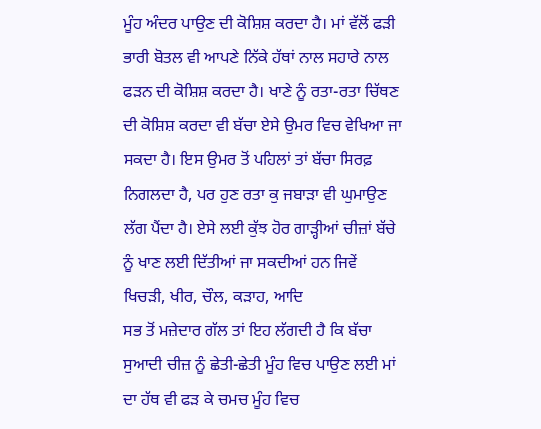ਮੂੰਹ ਅੰਦਰ ਪਾਉਣ ਦੀ ਕੋਸ਼ਿਸ਼ ਕਰਦਾ ਹੈ। ਮਾਂ ਵੱਲੋਂ ਫੜੀ ਭਾਰੀ ਬੋਤਲ ਵੀ ਆਪਣੇ ਨਿੱਕੇ ਹੱਥਾਂ ਨਾਲ ਸਹਾਰੇ ਨਾਲ ਫੜਨ ਦੀ ਕੋਸ਼ਿਸ਼ ਕਰਦਾ ਹੈ। ਖਾਣੇ ਨੂੰ ਰਤਾ-ਰਤਾ ਚਿੱਥਣ ਦੀ ਕੋਸ਼ਿਸ਼ ਕਰਦਾ ਵੀ ਬੱਚਾ ਏਸੇ ਉਮਰ ਵਿਚ ਵੇਖਿਆ ਜਾ ਸਕਦਾ ਹੈ। ਇਸ ਉਮਰ ਤੋਂ ਪਹਿਲਾਂ ਤਾਂ ਬੱਚਾ ਸਿਰਫ਼ ਨਿਗਲਦਾ ਹੈ, ਪਰ ਹੁਣ ਰਤਾ ਕੁ ਜਬਾੜਾ ਵੀ ਘੁਮਾਉਣ ਲੱਗ ਪੈਂਦਾ ਹੈ। ਏਸੇ ਲਈ ਕੁੱਝ ਹੋਰ ਗਾੜ੍ਹੀਆਂ ਚੀਜ਼ਾਂ ਬੱਚੇ ਨੂੰ ਖਾਣ ਲਈ ਦਿੱਤੀਆਂ ਜਾ ਸਕਦੀਆਂ ਹਨ ਜਿਵੇਂ ਖਿਚੜੀ, ਖੀਰ, ਚੌਲ, ਕੜਾਹ, ਆਦਿ
ਸਭ ਤੋਂ ਮਜ਼ੇਦਾਰ ਗੱਲ ਤਾਂ ਇਹ ਲੱਗਦੀ ਹੈ ਕਿ ਬੱਚਾ ਸੁਆਦੀ ਚੀਜ਼ ਨੂੰ ਛੇਤੀ-ਛੇਤੀ ਮੂੰਹ ਵਿਚ ਪਾਉਣ ਲਈ ਮਾਂ ਦਾ ਹੱਥ ਵੀ ਫੜ ਕੇ ਚਮਚ ਮੂੰਹ ਵਿਚ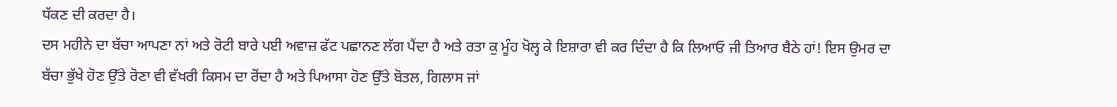ਧੱਕਣ ਦੀ ਕਰਦਾ ਹੈ।
ਦਸ ਮਹੀਨੇ ਦਾ ਬੱਚਾ ਆਪਣਾ ਨਾਂ ਅਤੇ ਰੋਟੀ ਬਾਰੇ ਪਈ ਅਵਾਜ਼ ਫੱਟ ਪਛਾਨਣ ਲੱਗ ਪੈਂਦਾ ਹੈ ਅਤੇ ਰਤਾ ਕੁ ਮੂੰਹ ਖੋਲ੍ਹ ਕੇ ਇਸ਼ਾਰਾ ਵੀ ਕਰ ਦਿੰਦਾ ਹੈ ਕਿ ਲਿਆਓ ਜੀ ਤਿਆਰ ਬੈਠੇ ਹਾਂ! ਇਸ ਉਮਰ ਦਾ ਬੱਚਾ ਭੁੱਖੇ ਹੋਣ ਉੱਤੇ ਰੋਣਾ ਵੀ ਵੱਖਰੀ ਕਿਸਮ ਦਾ ਰੋਂਦਾ ਹੈ ਅਤੇ ਪਿਆਸਾ ਹੋਣ ਉੱਤੇ ਬੋਤਲ, ਗਿਲਾਸ ਜਾਂ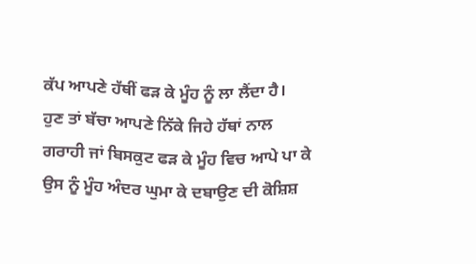ਕੱਪ ਆਪਣੇ ਹੱਥੀਂ ਫੜ ਕੇ ਮੂੰਹ ਨੂੰ ਲਾ ਲੈਂਦਾ ਹੈ।
ਹੁਣ ਤਾਂ ਬੱਚਾ ਆਪਣੇ ਨਿੱਕੇ ਜਿਹੇ ਹੱਥਾਂ ਨਾਲ ਗਰਾਹੀ ਜਾਂ ਬਿਸਕੁਟ ਫੜ ਕੇ ਮੂੰਹ ਵਿਚ ਆਪੇ ਪਾ ਕੇ ਉਸ ਨੂੰ ਮੂੰਹ ਅੰਦਰ ਘੁਮਾ ਕੇ ਦਬਾਉਣ ਦੀ ਕੋਸ਼ਿਸ਼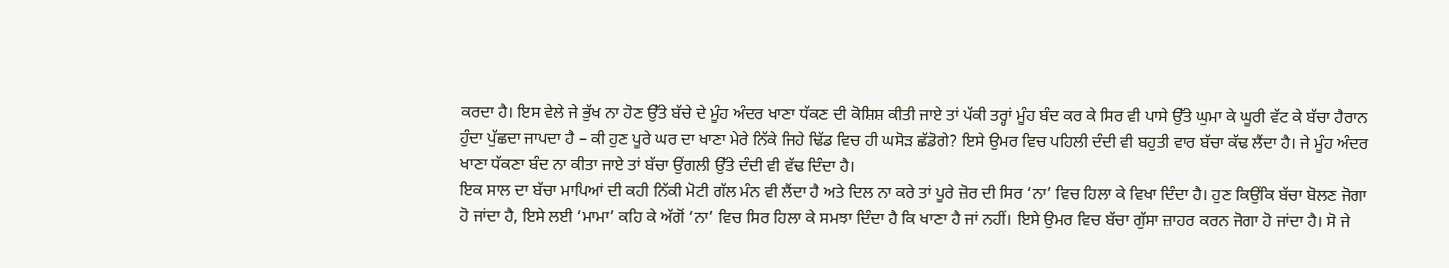ਕਰਦਾ ਹੈ। ਇਸ ਵੇਲੇ ਜੇ ਭੁੱਖ ਨਾ ਹੋਣ ਉੱਤੇ ਬੱਚੇ ਦੇ ਮੂੰਹ ਅੰਦਰ ਖਾਣਾ ਧੱਕਣ ਦੀ ਕੋਸ਼ਿਸ਼ ਕੀਤੀ ਜਾਏ ਤਾਂ ਪੱਕੀ ਤਰ੍ਹਾਂ ਮੂੰਹ ਬੰਦ ਕਰ ਕੇ ਸਿਰ ਵੀ ਪਾਸੇ ਉੱਤੇ ਘੁਮਾ ਕੇ ਘੂਰੀ ਵੱਟ ਕੇ ਬੱਚਾ ਹੈਰਾਨ ਹੁੰਦਾ ਪੁੱਛਦਾ ਜਾਪਦਾ ਹੈ – ਕੀ ਹੁਣ ਪੂਰੇ ਘਰ ਦਾ ਖਾਣਾ ਮੇਰੇ ਨਿੱਕੇ ਜਿਹੇ ਢਿੱਡ ਵਿਚ ਹੀ ਘਸੋੜ ਛੱਡੋਗੇ? ਇਸੇ ਉਮਰ ਵਿਚ ਪਹਿਲੀ ਦੰਦੀ ਵੀ ਬਹੁਤੀ ਵਾਰ ਬੱਚਾ ਕੱਢ ਲੈਂਦਾ ਹੈ। ਜੇ ਮੂੰਹ ਅੰਦਰ ਖਾਣਾ ਧੱਕਣਾ ਬੰਦ ਨਾ ਕੀਤਾ ਜਾਏ ਤਾਂ ਬੱਚਾ ਉਂਗਲੀ ਉੱਤੇ ਦੰਦੀ ਵੀ ਵੱਢ ਦਿੰਦਾ ਹੈ।
ਇਕ ਸਾਲ ਦਾ ਬੱਚਾ ਮਾਪਿਆਂ ਦੀ ਕਹੀ ਨਿੱਕੀ ਮੋਟੀ ਗੱਲ ਮੰਨ ਵੀ ਲੈਂਦਾ ਹੈ ਅਤੇ ਦਿਲ ਨਾ ਕਰੇ ਤਾਂ ਪੂਰੇ ਜ਼ੋਰ ਦੀ ਸਿਰ ‘ਨਾ’ ਵਿਚ ਹਿਲਾ ਕੇ ਵਿਖਾ ਦਿੰਦਾ ਹੈ। ਹੁਣ ਕਿਉਂਕਿ ਬੱਚਾ ਬੋਲਣ ਜੋਗਾ ਹੋ ਜਾਂਦਾ ਹੈ, ਇਸੇ ਲਈ ‘ਮਾਮਾ’ ਕਹਿ ਕੇ ਅੱਗੋਂ ‘ਨਾ’ ਵਿਚ ਸਿਰ ਹਿਲਾ ਕੇ ਸਮਝਾ ਦਿੰਦਾ ਹੈ ਕਿ ਖਾਣਾ ਹੈ ਜਾਂ ਨਹੀਂ। ਇਸੇ ਉਮਰ ਵਿਚ ਬੱਚਾ ਗੁੱਸਾ ਜ਼ਾਹਰ ਕਰਨ ਜੋਗਾ ਹੋ ਜਾਂਦਾ ਹੈ। ਸੋ ਜੇ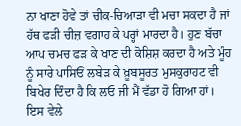ਨਾ ਖਾਣਾ ਹੋਵੇ ਤਾਂ ਚੀਕ-ਚਿਆੜਾ ਵੀ ਮਚਾ ਸਕਦਾ ਹੈ ਜਾਂ ਹੱਥ ਫੜੀ ਚੀਜ਼ ਵਗਾਹ ਕੇ ਪਰ੍ਹਾਂ ਮਾਰਦਾ ਹੈ। ਹੁਣ ਬੱਚਾ ਆਪ ਚਮਚ ਫੜ ਕੇ ਖਾਣ ਦੀ ਕੋਸ਼ਿਸ਼ ਕਰਦਾ ਹੈ ਅਤੇ ਮੂੰਹ ਨੂੰ ਸਾਰੇ ਪਾਸਿਓਂ ਲਬੇੜ ਕੇ ਖ਼ੂਬਸੂਰਤ ਮੁਸਕੁਰਾਹਟ ਵੀ ਬਿਖੇਰ ਦਿੰਦਾ ਹੈ ਕਿ ਲਓ ਜੀ ਮੈਂ ਵੱਡਾ ਹੋ ਗਿਆ ਹਾਂ।
ਇਸ ਵੇਲੇ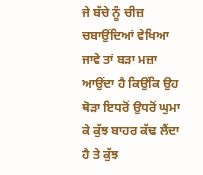ਜੇ ਬੱਚੇ ਨੂੰ ਚੀਜ਼ ਚਬਾਉਂਦਿਆਂ ਵੇਖਿਆ ਜਾਵੇ ਤਾਂ ਬੜਾ ਮਜ਼ਾ ਆਉਂਦਾ ਹੈ ਕਿਉਂਕਿ ਉਹ ਥੋੜਾ ਇਧਰੋਂ ਉਧਰੋਂ ਘੁਮਾ ਕੇ ਕੁੱਝ ਬਾਹਰ ਕੱਢ ਲੈਂਦਾ ਹੈ ਤੇ ਕੁੱਝ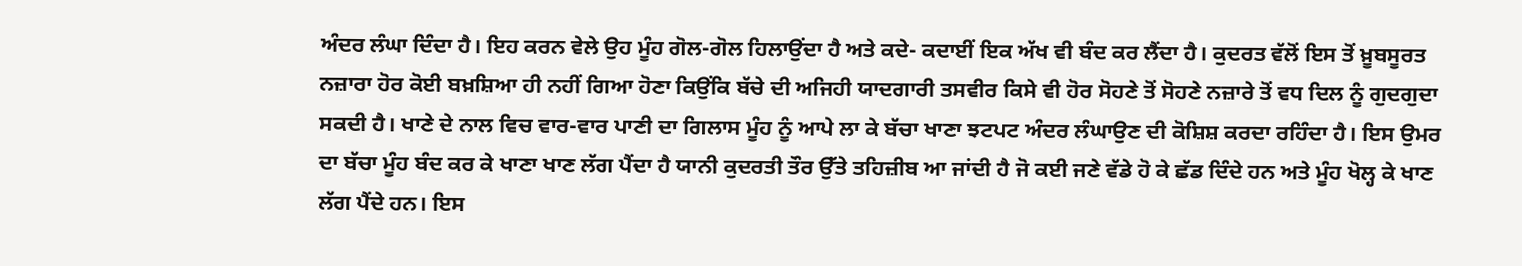ਅੰਦਰ ਲੰਘਾ ਦਿੰਦਾ ਹੈ। ਇਹ ਕਰਨ ਵੇਲੇ ਉਹ ਮੂੰਹ ਗੋਲ-ਗੋਲ ਹਿਲਾਉਂਦਾ ਹੈ ਅਤੇ ਕਦੇ- ਕਦਾਈਂ ਇਕ ਅੱਖ ਵੀ ਬੰਦ ਕਰ ਲੈਂਦਾ ਹੈ। ਕੁਦਰਤ ਵੱਲੋਂ ਇਸ ਤੋਂ ਖ਼ੂਬਸੂਰਤ ਨਜ਼ਾਰਾ ਹੋਰ ਕੋਈ ਬਖ਼ਸ਼ਿਆ ਹੀ ਨਹੀਂ ਗਿਆ ਹੋਣਾ ਕਿਉਂਕਿ ਬੱਚੇ ਦੀ ਅਜਿਹੀ ਯਾਦਗਾਰੀ ਤਸਵੀਰ ਕਿਸੇ ਵੀ ਹੋਰ ਸੋਹਣੇ ਤੋਂ ਸੋਹਣੇ ਨਜ਼ਾਰੇ ਤੋਂ ਵਧ ਦਿਲ ਨੂੰ ਗੁਦਗੁਦਾ ਸਕਦੀ ਹੈ। ਖਾਣੇ ਦੇ ਨਾਲ ਵਿਚ ਵਾਰ-ਵਾਰ ਪਾਣੀ ਦਾ ਗਿਲਾਸ ਮੂੰਹ ਨੂੰ ਆਪੇ ਲਾ ਕੇ ਬੱਚਾ ਖਾਣਾ ਝਟਪਟ ਅੰਦਰ ਲੰਘਾਉਣ ਦੀ ਕੋਸ਼ਿਸ਼ ਕਰਦਾ ਰਹਿੰਦਾ ਹੈ। ਇਸ ਉਮਰ ਦਾ ਬੱਚਾ ਮੂੰਹ ਬੰਦ ਕਰ ਕੇ ਖਾਣਾ ਖਾਣ ਲੱਗ ਪੈਂਦਾ ਹੈ ਯਾਨੀ ਕੁਦਰਤੀ ਤੌਰ ਉੱਤੇ ਤਹਿਜ਼ੀਬ ਆ ਜਾਂਦੀ ਹੈ ਜੋ ਕਈ ਜਣੇ ਵੱਡੇ ਹੋ ਕੇ ਛੱਡ ਦਿੰਦੇ ਹਨ ਅਤੇ ਮੂੰਹ ਖੋਲ੍ਹ ਕੇ ਖਾਣ ਲੱਗ ਪੈਂਦੇ ਹਨ। ਇਸ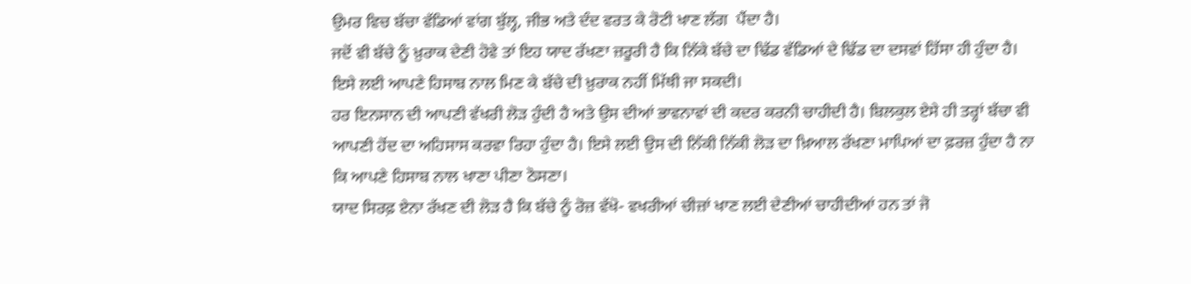ਉਮਰ ਵਿਚ ਬੱਚਾ ਵੱਡਿਆਂ ਵਾਂਗ ਬੁੱਲ੍ਹ, ਜੀਭ ਅਤੇ ਦੰਦ ਵਰਤ ਕੇ ਰੋਟੀ ਖਾਣ ਲੱਗ  ਪੈਂਦਾ ਹੈ।
ਜਦੋਂ ਵੀ ਬੱਚੇ ਨੂੰ ਖ਼ੁਰਾਕ ਦੇਣੀ ਹੋਵੇ ਤਾਂ ਇਹ ਯਾਦ ਰੱਖਣਾ ਜ਼ਰੂਰੀ ਹੈ ਕਿ ਨਿੱਕੇ ਬੱਚੇ ਦਾ ਢਿੱਡ ਵੱਡਿਆਂ ਦੇ ਢਿੱਡ ਦਾ ਦਸਵਾਂ ਹਿੱਸਾ ਹੀ ਹੁੰਦਾ ਹੈ। ਇਸੇ ਲਈ ਆਪਣੇ ਹਿਸਾਬ ਨਾਲ ਮਿਣ ਕੇ ਬੱਚੇ ਦੀ ਖ਼ੁਰਾਕ ਨਹੀਂ ਮਿੱਥੀ ਜਾ ਸਕਦੀ।
ਹਰ ਇਨਸਾਨ ਦੀ ਆਪਣੀ ਵੱਖਰੀ ਲੋੜ ਹੁੰਦੀ ਹੈ ਅਤੇ ਉਸ ਦੀਆਂ ਭਾਵਨਾਵਾਂ ਦੀ ਕਦਰ ਕਰਨੀ ਚਾਹੀਦੀ ਹੈ। ਬਿਲਕੁਲ ਏਸੇ ਹੀ ਤਰ੍ਹਾਂ ਬੱਚਾ ਵੀ ਆਪਣੀ ਹੋਂਦ ਦਾ ਅਹਿਸਾਸ ਕਰਵਾ ਰਿਹਾ ਹੁੰਦਾ ਹੈ। ਇਸੇ ਲਈ ਉਸ ਦੀ ਨਿੱਕੀ ਨਿੱਕੀ ਲੋੜ ਦਾ ਖ਼ਿਆਲ ਰੱਖਣਾ ਮਾਪਿਆਂ ਦਾ ਫ਼ਰਜ਼ ਹੁੰਦਾ ਹੈ ਨਾ ਕਿ ਆਪਣੇ ਹਿਸਾਬ ਨਾਲ ਖਾਣਾ ਪੀਣਾ ਠੋਸਣਾ।
ਯਾਦ ਸਿਰਫ਼ ਏਨਾ ਰੱਖਣ ਦੀ ਲੋੜ ਹੈ ਕਿ ਬੱਚੇ ਨੂੰ ਰੋਜ਼ ਵੱਖੋ- ਵਖਰੀਆਂ ਚੀਜ਼ਾਂ ਖਾਣ ਲਈ ਦੇਣੀਆਂ ਚਾਹੀਦੀਆਂ ਹਨ ਤਾਂ ਜੋ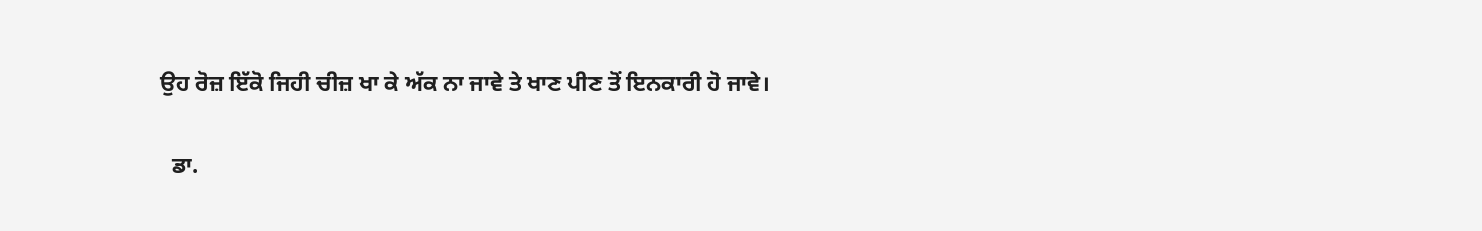ਉਹ ਰੋਜ਼ ਇੱਕੋ ਜਿਹੀ ਚੀਜ਼ ਖਾ ਕੇ ਅੱਕ ਨਾ ਜਾਵੇ ਤੇ ਖਾਣ ਪੀਣ ਤੋਂ ਇਨਕਾਰੀ ਹੋ ਜਾਵੇ।

  ਡਾ.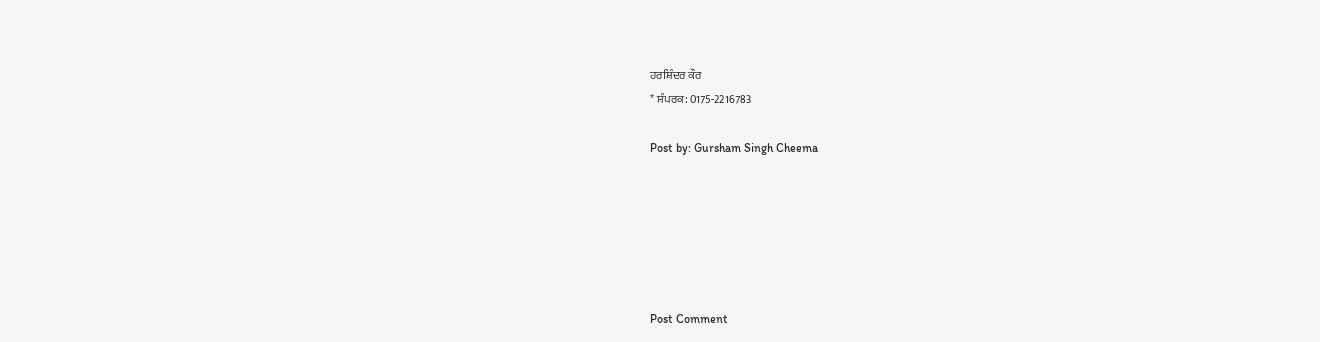ਹਰਸ਼ਿੰਦਰ ਕੌਰ
* ਸੰਪਰਕ: 0175-2216783

Post by: Gursham Singh Cheema






Post Comment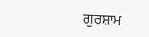ਗੁਰਸ਼ਾਮ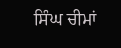ਸਿੰਘ ਚੀਮਾਂ